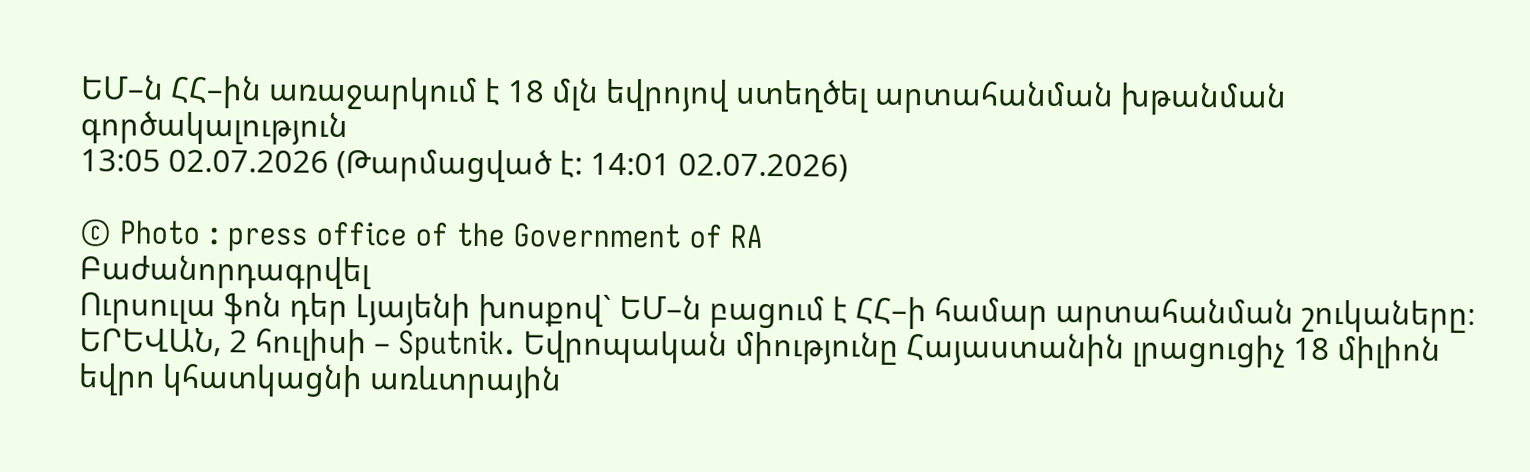ԵՄ–ն ՀՀ–ին առաջարկում է 18 մլն եվրոյով ստեղծել արտահանման խթանման գործակալություն
13:05 02.07.2026 (Թարմացված է: 14:01 02.07.2026)

© Photo : press office of the Government of RA
Բաժանորդագրվել
Ուրսուլա ֆոն դեր Լյայենի խոսքով` ԵՄ–ն բացում է ՀՀ–ի համար արտահանման շուկաները։
ԵՐԵՎԱՆ, 2 հուլիսի – Sputnik. Եվրոպական միությունը Հայաստանին լրացուցիչ 18 միլիոն եվրո կհատկացնի առևտրային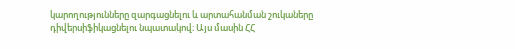կարողությունները զարգացնելու և արտահանման շուկաները դիվերսիֆիկացնելու նպատակով։ Այս մասին ՀՀ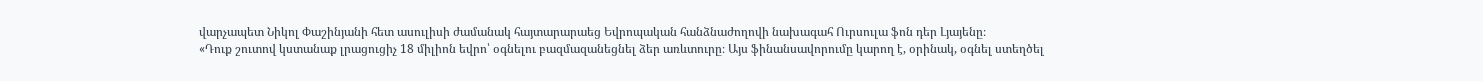վարչապետ Նիկոլ Փաշինյանի հետ ասուլիսի ժամանակ հայտարարաեց Եվրոպական հանձնաժողովի նախագահ Ուրսուլա ֆոն դեր Լյայենը։
«Դուք շուտով կստանաք լրացուցիչ 18 միլիոն եվրո՝ օգնելու բազմազանեցնել ձեր առևտուրը։ Այս ֆինանսավորումը կարող է, օրինակ, օգնել ստեղծել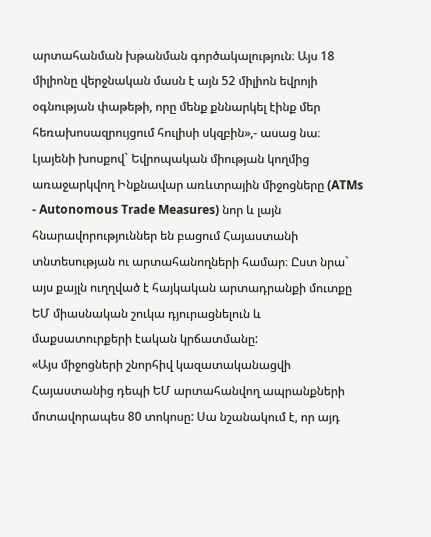արտահանման խթանման գործակալություն։ Այս 18 միլիոնը վերջնական մասն է այն 52 միլիոն եվրոյի օգնության փաթեթի, որը մենք քննարկել էինք մեր հեռախոսազրույցում հուլիսի սկզբին»,- ասաց նա։
Լյայենի խոսքով` Եվրոպական միության կողմից առաջարկվող Ինքնավար առևտրային միջոցները (ATMs - Autonomous Trade Measures) նոր և լայն հնարավորություններ են բացում Հայաստանի տնտեսության ու արտահանողների համար։ Ըստ նրա` այս քայլն ուղղված է հայկական արտադրանքի մուտքը ԵՄ միասնական շուկա դյուրացնելուն և մաքսատուրքերի էական կրճատմանը:
«Այս միջոցների շնորհիվ կազատականացվի Հայաստանից դեպի ԵՄ արտահանվող ապրանքների մոտավորապես 80 տոկոսը: Սա նշանակում է, որ այդ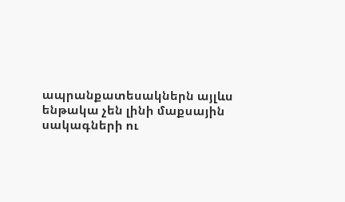ապրանքատեսակներն այլևս ենթակա չեն լինի մաքսային սակագների ու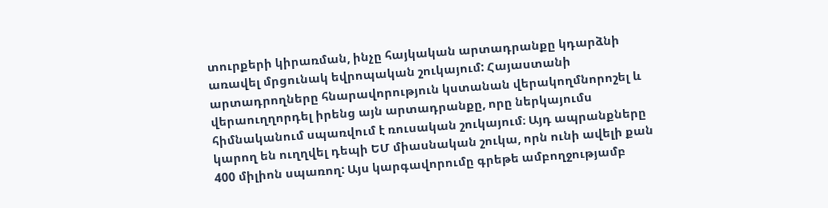տուրքերի կիրառման, ինչը հայկական արտադրանքը կդարձնի առավել մրցունակ եվրոպական շուկայում: Հայաստանի արտադրողները հնարավորություն կստանան վերակողմնորոշել և վերաուղղորդել իրենց այն արտադրանքը, որը ներկայումս հիմնականում սպառվում է ռուսական շուկայում։ Այդ ապրանքները կարող են ուղղվել դեպի ԵՄ միասնական շուկա, որն ունի ավելի քան 400 միլիոն սպառող: Այս կարգավորումը գրեթե ամբողջությամբ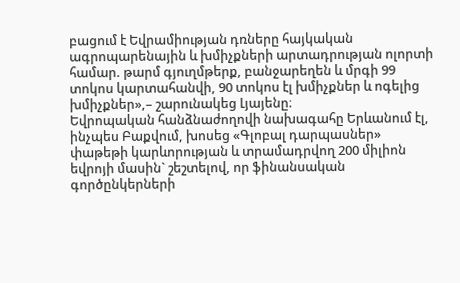բացում է Եվրամիության դռները հայկական ագրոպարենային և խմիչքների արտադրության ոլորտի համար. թարմ գյուղմթերք, բանջարեղեն և մրգի 99 տոկոս կարտահանվի, 90 տոկոս էլ խմիչքներ և ոգելից խմիչքներ»,– շարունակեց Լյայենը։
Եվրոպական հանձնաժողովի նախագահը Երևանում էլ, ինչպես Բաքվում, խոսեց «Գլոբալ դարպասներ» փաթեթի կարևորության և տրամադրվող 200 միլիոն եվրոյի մասին` շեշտելով, որ ֆինանսական գործընկերների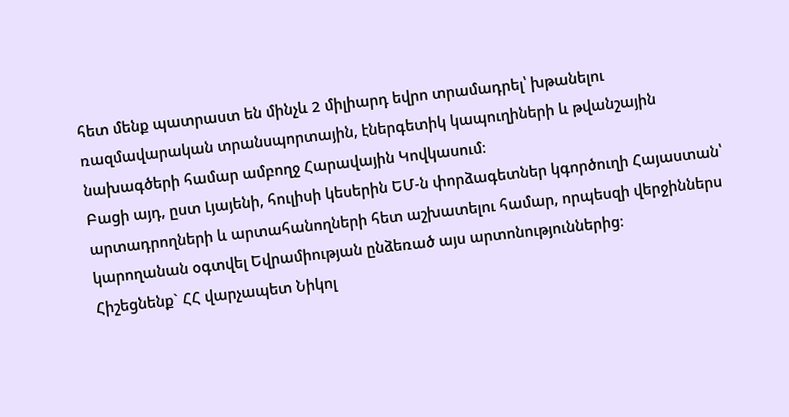հետ մենք պատրաստ են մինչև 2 միլիարդ եվրո տրամադրել՝ խթանելու ռազմավարական տրանսպորտային, էներգետիկ կապուղիների և թվանշային նախագծերի համար ամբողջ Հարավային Կովկասում։
Բացի այդ, ըստ Լյայենի, հուլիսի կեսերին ԵՄ-ն փորձագետներ կգործուղի Հայաստան՝ արտադրողների և արտահանողների հետ աշխատելու համար, որպեսզի վերջիններս կարողանան օգտվել Եվրամիության ընձեռած այս արտոնություններից։
Հիշեցնենք` ՀՀ վարչապետ Նիկոլ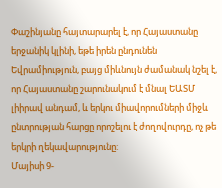Փաշինյանը հայտարարել է, որ Հայաստանը երջանիկ կլինի, եթե իրեն ընդունեն Եվրամիություն, բայց միևնույն ժամանակ նշել է, որ Հայաստանը շարունակում է մնալ ԵԱՏՄ լիիրավ անդամ, և երկու միավորումների միջև ընտրության հարցը որոշելու է ժողովուրդը, ոչ թե երկրի ղեկավարությունը:
Մայիսի 9-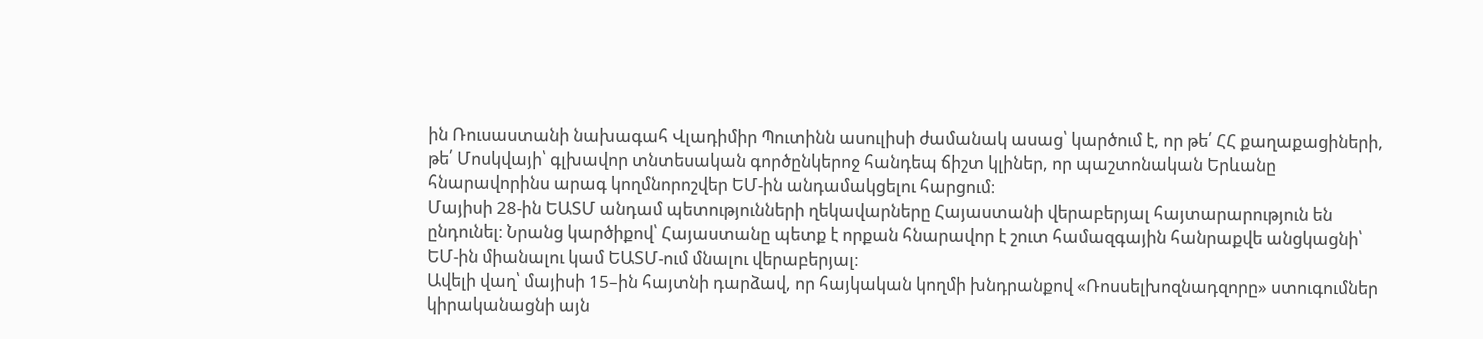ին Ռուսաստանի նախագահ Վլադիմիր Պուտինն ասուլիսի ժամանակ ասաց՝ կարծում է, որ թե՛ ՀՀ քաղաքացիների, թե՛ Մոսկվայի՝ գլխավոր տնտեսական գործընկերոջ հանդեպ ճիշտ կլիներ, որ պաշտոնական Երևանը հնարավորինս արագ կողմնորոշվեր ԵՄ-ին անդամակցելու հարցում։
Մայիսի 28-ին ԵԱՏՄ անդամ պետությունների ղեկավարները Հայաստանի վերաբերյալ հայտարարություն են ընդունել։ Նրանց կարծիքով՝ Հայաստանը պետք է որքան հնարավոր է շուտ համազգային հանրաքվե անցկացնի՝ ԵՄ-ին միանալու կամ ԵԱՏՄ-ում մնալու վերաբերյալ։
Ավելի վաղ՝ մայիսի 15–ին հայտնի դարձավ, որ հայկական կողմի խնդրանքով «Ռոսսելխոզնադզորը» ստուգումներ կիրականացնի այն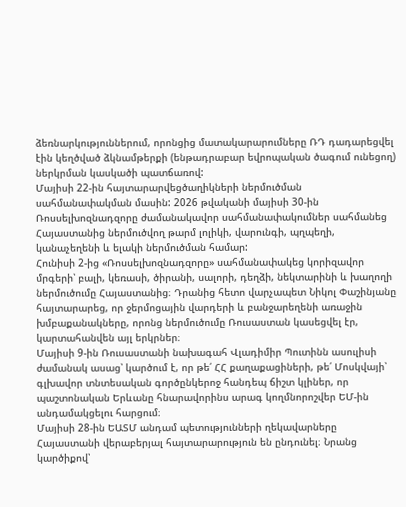ձեռնարկություններում, որոնցից մատակարարումները ՌԴ դադարեցվել էին կեղծված ձկնամթերքի (ենթադրաբար եվրոպական ծագում ունեցող) ներկրման կասկածի պատճառով:
Մայիսի 22-ին հայտարարվեցծաղիկների ներմուծման սահմանափակման մասին: 2026 թվականի մայիսի 30-ին Ռոսսելխոզնադզորը ժամանակավոր սահմանափակումներ սահմանեց Հայաստանից ներմուծվող թարմ լոլիկի, վարունգի, պղպեղի, կանաչեղենի և ելակի ներմուծման համար:
Հունիսի 2-ից «Ռոսսելխոզնադզորը» սահմանափակեց կորիզավոր մրգերի՝ բալի, կեռասի, ծիրանի, սալորի, դեղձի, նեկտարինի և խաղողի ներմուծումը Հայաստանից։ Դրանից հետո վարչապետ Նիկոլ Փաշինյանը հայտարարեց, որ ջերմոցային վարդերի և բանջարեղենի առաջին խմբաքանակները, որոնց ներմուծումը Ռուսաստան կասեցվել էր, կարտահանվեն այլ երկրներ։
Մայիսի 9-ին Ռուսաստանի նախագահ Վլադիմիր Պուտինն ասուլիսի ժամանակ ասաց՝ կարծում է, որ թե՛ ՀՀ քաղաքացիների, թե՛ Մոսկվայի՝ գլխավոր տնտեսական գործընկերոջ հանդեպ ճիշտ կլիներ, որ պաշտոնական Երևանը հնարավորինս արագ կողմնորոշվեր ԵՄ-ին անդամակցելու հարցում։
Մայիսի 28-ին ԵԱՏՄ անդամ պետությունների ղեկավարները Հայաստանի վերաբերյալ հայտարարություն են ընդունել։ Նրանց կարծիքով՝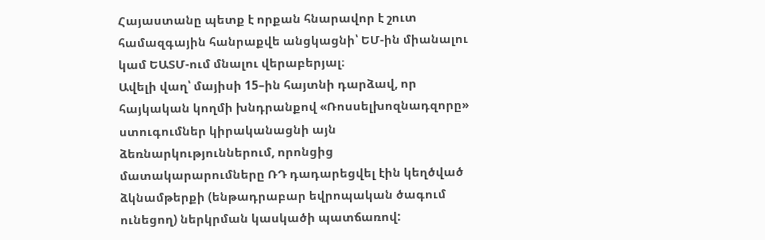Հայաստանը պետք է որքան հնարավոր է շուտ համազգային հանրաքվե անցկացնի՝ ԵՄ-ին միանալու կամ ԵԱՏՄ-ում մնալու վերաբերյալ։
Ավելի վաղ՝ մայիսի 15–ին հայտնի դարձավ, որ հայկական կողմի խնդրանքով «Ռոսսելխոզնադզորը» ստուգումներ կիրականացնի այն ձեռնարկություններում, որոնցից մատակարարումները ՌԴ դադարեցվել էին կեղծված ձկնամթերքի (ենթադրաբար եվրոպական ծագում ունեցող) ներկրման կասկածի պատճառով: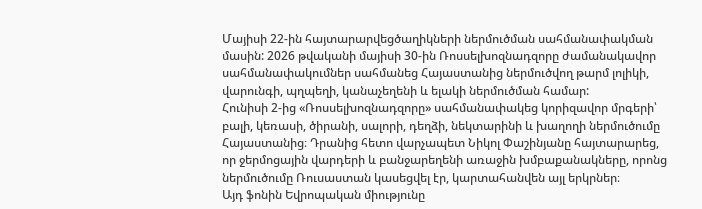Մայիսի 22-ին հայտարարվեցծաղիկների ներմուծման սահմանափակման մասին: 2026 թվականի մայիսի 30-ին Ռոսսելխոզնադզորը ժամանակավոր սահմանափակումներ սահմանեց Հայաստանից ներմուծվող թարմ լոլիկի, վարունգի, պղպեղի, կանաչեղենի և ելակի ներմուծման համար:
Հունիսի 2-ից «Ռոսսելխոզնադզորը» սահմանափակեց կորիզավոր մրգերի՝ բալի, կեռասի, ծիրանի, սալորի, դեղձի, նեկտարինի և խաղողի ներմուծումը Հայաստանից։ Դրանից հետո վարչապետ Նիկոլ Փաշինյանը հայտարարեց, որ ջերմոցային վարդերի և բանջարեղենի առաջին խմբաքանակները, որոնց ներմուծումը Ռուսաստան կասեցվել էր, կարտահանվեն այլ երկրներ։
Այդ ֆոնին Եվրոպական միությունը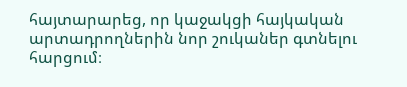հայտարարեց, որ կաջակցի հայկական արտադրողներին նոր շուկաներ գտնելու հարցում։